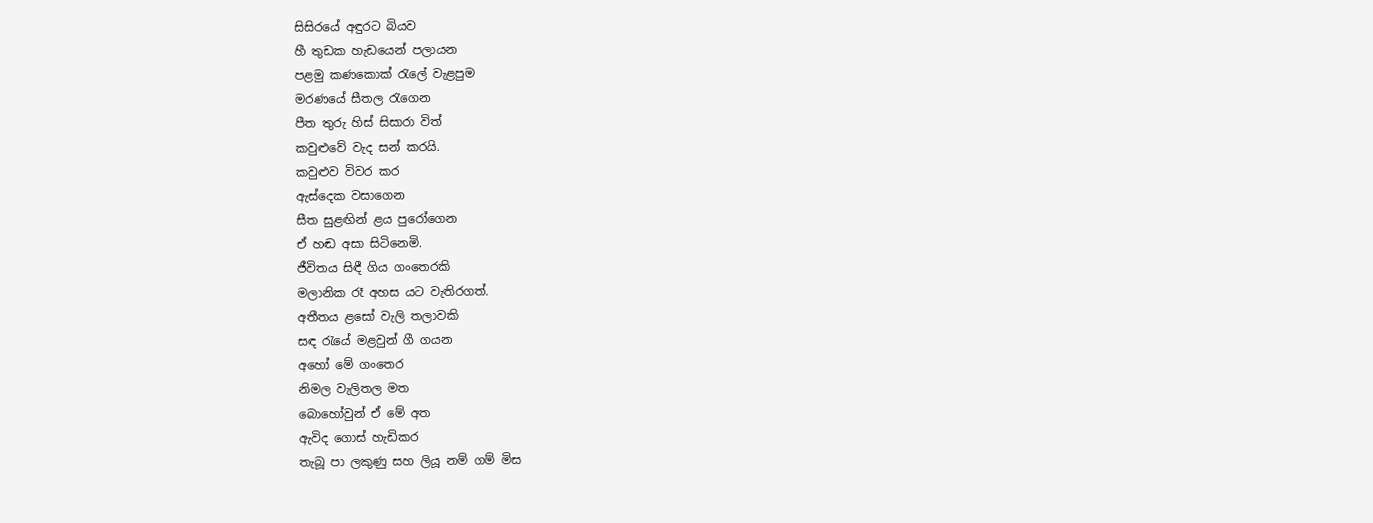සිසිරයේ අඳුරට බියව
හී තුඩක හැඩයෙන් පලායන
පළමු කණකොක් රැලේ වැළපුම
මරණයේ සීතල රැගෙන
පීත තුරු හිස් සිසාරා විත්
කවුළුවේ වැද සන් කරයි.
කවුළුව විවර කර
ඇස්දෙක වසාගෙන
සීත සුළඟින් ළය පුරෝගෙන
ඒ හඬ අසා සිටිනෙමි.
ජීවිතය සිඳී ගිය ගංතෙරකි
මලානික රෑ අහස යට වැතිරගත්.
අතීතය ළසෝ වැලි තලාවකි
සඳ රැයේ මළවුන් ගී ගයන
අහෝ මේ ගංතෙර
නිමල වැලිතල මත
බොහෝවුන් ඒ මේ අත
ඇවිද ගොස් හැඩිකර
තැබූ පා ලකුණු සහ ලියූ නම් ගම් මිස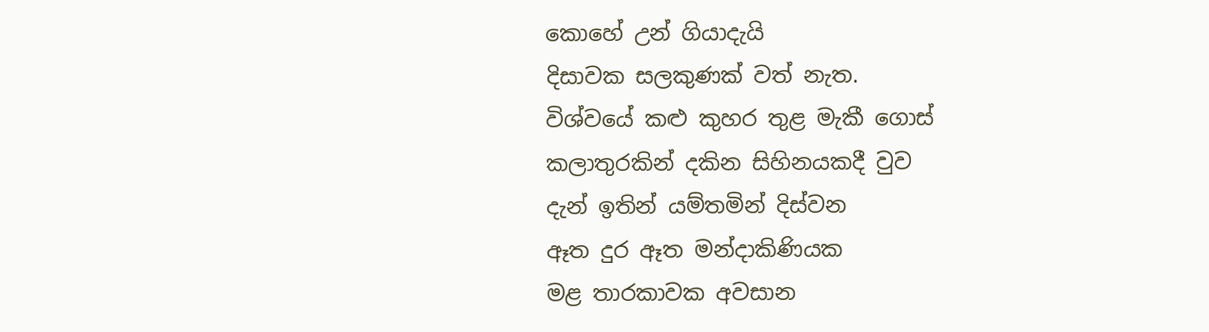කොහේ උන් ගියාදැයි
දිසාවක සලකුණක් වත් නැත.
විශ්වයේ කළු කුහර තුළ මැකී ගොස්
කලාතුරකින් දකින සිහිනයකදී වුව
දැන් ඉතින් යම්තමින් දිස්වන
ඈත දුර ඈත මන්දාකිණියක
මළ තාරකාවක අවසාන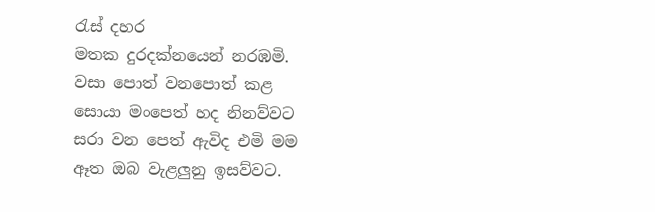රැස් දහර
මතක දුරදක්නයෙන් නරඹමි.
වසා පොත් වනපොත් කළ
සොයා මංපෙත් හද නිනව්වට
සරා වන පෙත් ඇවිද එමි මම
ඈත ඔබ වැළලුනු ඉසව්වට.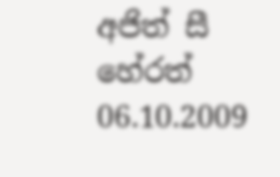අජිත් සී හේරත් 06.10.2009